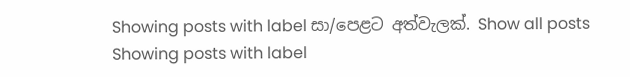Showing posts with label සා/පෙළට අත්වැලක්. Show all posts
Showing posts with label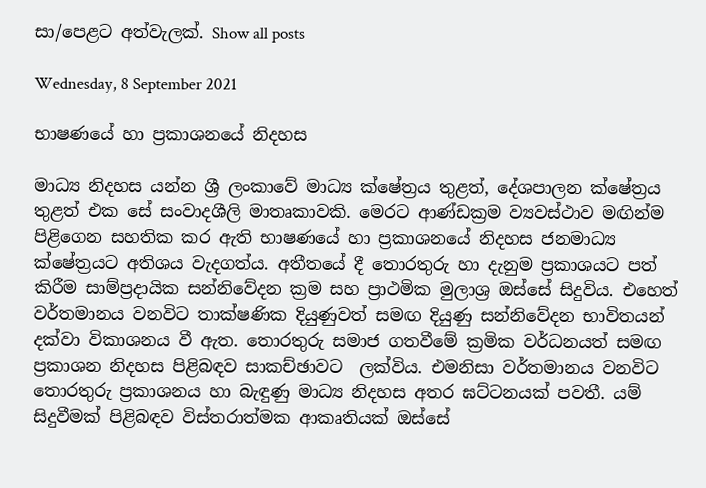සා/පෙළට අත්වැලක්. Show all posts

Wednesday, 8 September 2021

භාෂණයේ හා ප්‍රකාශනයේ නිදහස

මාධ්‍ය නිදහස යන්න ශ්‍රී ලංකාවේ මාධ්‍ය ක්ෂේත්‍රය තුළත්, දේශපාලන ක්ෂේත්‍රය තුළත් එක සේ සංවාදශීලි මාතෘකාවකි. මෙරට ආණ්ඩක්‍රම ව්‍යවස්ථාව මඟින්ම පිළිගෙන සහතික කර ඇති භාෂණයේ හා ප්‍රකාශනයේ නිදහස ජනමාධ්‍ය ක්ෂේත්‍රයට අතිශය වැදගත්ය. අතීතයේ දී තොරතුරු හා දැනුම ප්‍රකාශයට පත් කිරීම සාම්ප්‍රදායික සන්නිවේදන ක්‍රම සහ ප්‍රාථමික මුලාශ්‍ර ඔස්සේ සිදුවිය. එහෙත් වර්තමානය වනවිට තාක්ෂණික දියුණුවත් සමඟ දියුණු සන්නිවේදන භාවිතයන් දක්වා විකාශනය වී ඇත. තොරතුරු සමාජ ගතවීමේ ක්‍රමික වර්ධනයත් සමඟ ප්‍රකාශන නිදහස පිළිබඳව සාකච්ඡාවට  ලක්විය. එමනිසා වර්තමානය වනවිට තොරතුරු ප්‍රකාශනය හා බැඳුණු මාධ්‍ය නිදහස අතර ඝට්ටනයක් පවතී. යම් සිදුවීමක් පිළිබඳව විස්තරාත්මක ආකෘතියක් ඔස්සේ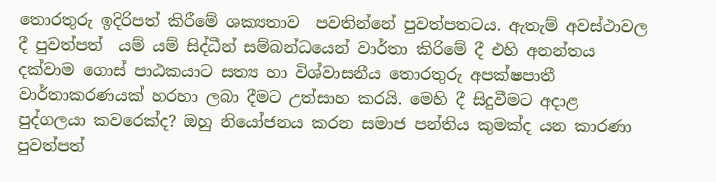තොරතුරු ඉදිරිපත් කිරීමේ ශක්‍යතාව  පවතින්නේ පුවත්පතටය. ඇතැම් අවස්ථාවල දී පුවත්පත්  යම් යම් සිද්ධීන් සම්බන්ධයෙන් වාර්තා කිරිමේ දී එහි අනන්තය දක්වාම ගොස් පාඨකයාට සත්‍ය හා විශ්වාසනීය තොරතුරු අපක්ෂපාතී වාර්තාකරණයක් හරහා ලබා දීමට උත්සාහ කරයි. මෙහි දී සිදුවීමට අදාළ පුද්ගලයා කවරෙක්ද? ඔහු නියෝජනය කරන සමාජ පන්තිය කුමක්ද යන කාරණා පුවත්පත්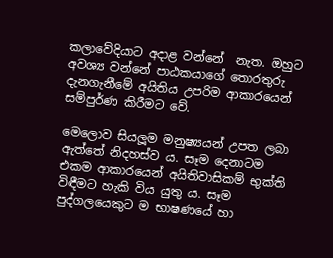කලාවේදියාට අදාළ වන්නේ  නැත. ඔහුට අවශ්‍ය වන්නේ පාඨකයාගේ තොරතුරු දැනගැනීමේ අයිතිය උපරිම ආකාරයෙන් සම්පුර්ණ කිරීමට වේ.

මෙලොව සියලූම මනුෂ්‍යයන් උපත ලබා ඇත්තේ නිදහස්ව ය. සෑම දෙනාටම එකම ආකාරයෙන් අයිතිවාසිකම් භුක්ති විඳීමට හැකි විය යුතු ය. සෑම පුද්ගලයෙකුට ම භාෂණයේ හා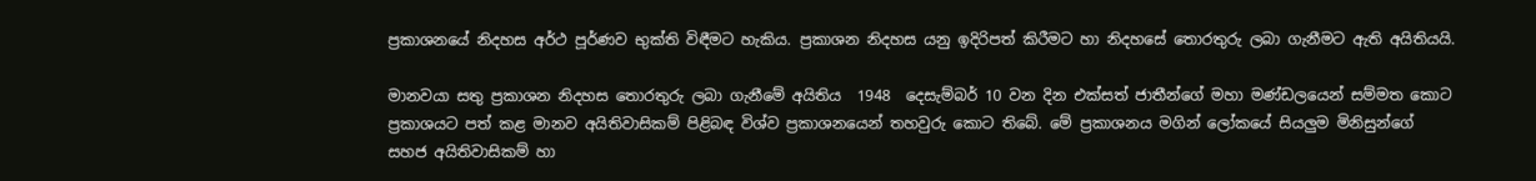ප්‍රකාශනයේ නිදහස අර්ථ පූර්ණව භුක්ති විඳීමට හැකිය. ප්‍රකාශන නිදහස යනු ඉදිරිපත් කිරීමට හා නිදහසේ තොරතුරු ලබා ගැනීමට ඇති අයිතියයි.

මානවයා සතු ප්‍රකාශන නිදහස තොරතුරු ලබා ගැනීමේ අයිතිය  1948  දෙසැම්බර් 10 වන දින එක්සත් ජාතීන්ගේ මහා මණ්ඩලයෙන් සම්මත කොට ප්‍රකාශයට පත් කළ මානව අයිතිවාසිකම් පිළිබඳ විශ්ව ප්‍රකාශනයෙන් තහවුරු කොට තිබේ. මේ ප්‍රකාශනය මගින් ලෝකයේ සියලුම මිනිසුන්ගේ සහජ අයිතිවාසිකම් හා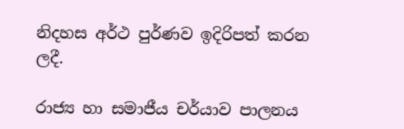නිදහස අර්ථ පුර්ණව ඉදිරිපත් කරන ලදී.

රාජ්‍ය හා සමාජීය චර්යාව පාලනය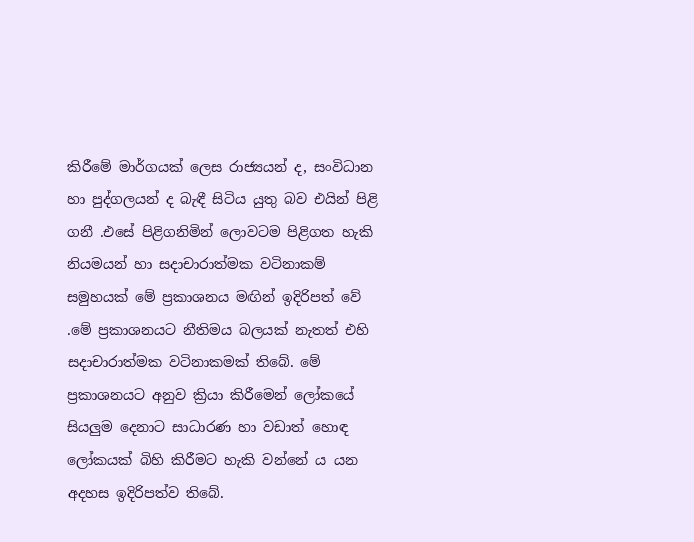කිරීමේ මාර්ගයක් ලෙස රාජ්‍යයන් ද, සංවිධාන හා පුද්ගලයන් ද බැඳී සිටිය යුතු බව එයින් පිළි ගනී .එසේ පිළිගනිමින් ලොවටම පිළිගත හැකි නියමයන් හා සදාචාරාත්මක වටිනාකම් සමුහයක් මේ ප්‍රකාශනය මඟින් ඉදිරිපත් වේ .මේ ප්‍රකාශනයට නීතිමය බලයක් නැතත් එහි සදාචාරාත්මක වටිනාකමක් තිබේ. මේ ප්‍රකාශනයට අනුව ක්‍රියා කිරීමෙන් ලෝකයේ සියලුම දෙනාට සාධාරණ හා වඩාත් හොඳ ලෝකයක් බිහි කිරීමට හැකි වන්නේ ය යන අදහස ඉදිරිපත්ව තිබේ.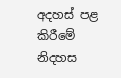අදහස් පළ කිරීමේ නිදහස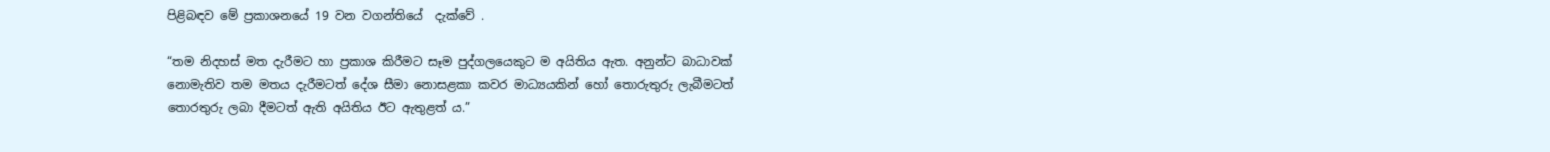පිළිබඳව මේ ප්‍රකාශනයේ 19 වන වගන්තියේ  දැක්වේ .

“තම නිදහස් මත දැරීමට හා ප්‍රකාශ කිරීමට සෑම පුද්ගලයෙකුට ම අයිතිය ඇත. අනුන්ට බාධාවක් නොමැතිව තම මතය දැරීමටත් දේශ සීමා නොසළකා කවර මාධ්‍යයකින් හෝ තොරුතුරු ලැබීමටත් තොරතුරු ලබා දීමටත් ඇති අයිතිය ඊට ඇතුළත් ය.”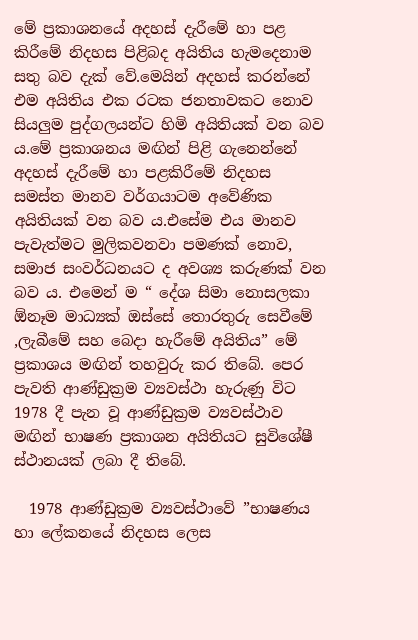මේ ප්‍රකාශනයේ අදහස් දැරීමේ හා පළ කිරීමේ නිදහස පිළිබද අයිතිය හැමදෙනාම සතු බව දැක් වේ.මෙයින් අදහස් කරන්නේ එම අයිතිය එක රටක ජනතාවකට නොව සියලුම පුද්ගලයන්ට හිමි අයිතියක් වන බව ය.මේ ප්‍රකාශනය මඟින් පිළි ගැනෙන්නේ අදහස් දැරීමේ හා පළකිරීමේ නිදහස සමස්ත මානව වර්ගයාටම අවේණික අයිතියක් වන බව ය.එසේම එය මානව පැවැත්මට මුලිකවනවා පමණක් නොව, සමාජ සංවර්ධනයට ද අවශ්‍ය කරුණක් වන බව ය. එමෙන් ම “ දේශ සිමා නොසලකා ඕනෑම මාධ්‍යක් ඔස්සේ තොරතුරු සෙවීමේ ,ලැබීමේ සහ බෙදා හැරීමේ අයිතිය” මේ ප්‍රකාශය මඟින් තහවුරු කර තිබේ. පෙර පැවති ආණ්ඩුක්‍රම ව්‍යවස්ථා හැරුණු විට 1978 දී පැන වූ ආණ්ඩුක්‍රම ව්‍යවස්ථාව මඟින් භාෂණ ප්‍රකාශන අයිතියට සුවිශේෂී ස්ථානයක් ලබා දී තිබේ.

  1978 ආණ්ඩුක්‍රම ව්‍යවස්ථාවේ ”භාෂණය හා ලේකනයේ නිදහස ලෙස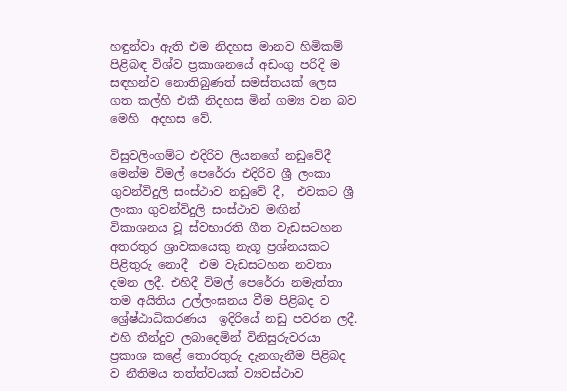හඳුන්වා ඇති එම නිදහස මානව හිමිකම් පිළිබඳ විශ්ව ප්‍රකාශනයේ අඩංගු පරිදි ම සඳහන්ව නොතිබුණත් සමස්තයක් ලෙස ගත කල්හි එකී නිදහස මින් ගම්‍ය වන බව මෙහි  අදහස වේ.

විසුවලිංගම්ට එදිරිව ලියනගේ නඩුවේදී මෙන්ම විමල් පෙරේරා එදිරිව ශ්‍රී ලංකා ගුවන්විදුලි සංස්ථාව නඩුවේ දී,  එවකට ශ්‍රී ලංකා ගුවන්විදුලි සංස්ථාව මඟින් විකාශනය වූ ස්වභාරති ගීත වැඩසටහන අතරතුර ශ්‍රාවකයෙකු නැගූ ප්‍රශ්නයකට පිළිතුරු නොදී  එම වැඩසටහන නවතා දමන ලදී. එහිදී විමල් පෙරේරා නමැත්තා තම අයිතිය උල්ලංඝනය වීම පිළිබද ව ශ්‍රේෂ්ඨාධිකරණය  ඉදිරියේ නඩු පවරන ලදී. එහි තීන්දුව ලබාදෙමින් විනිසුරුවරයා ප්‍රකාශ කළේ තොරතුරු දැනගැනීම පිළිබද ව නීතිමය තත්ත්වයක් ව්‍යවස්ථාව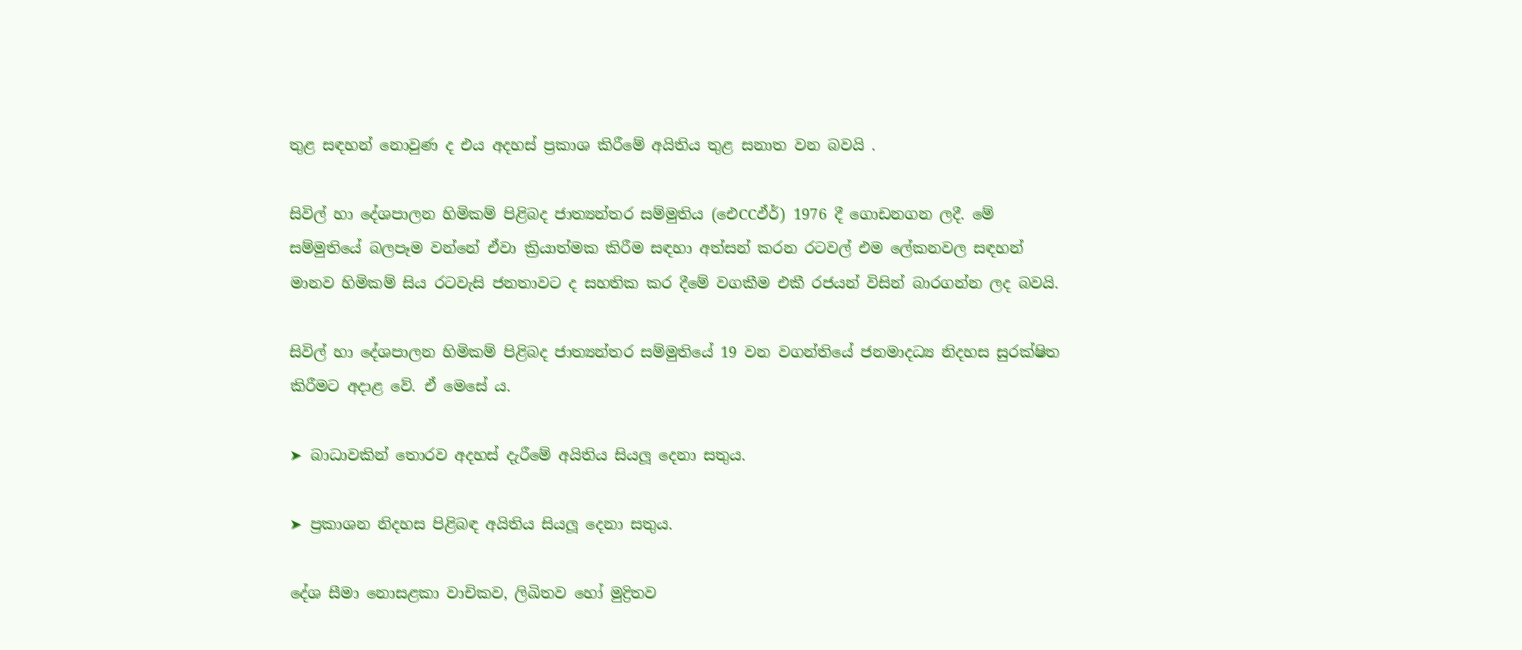තුළ සඳහන් නොවුණ ද එය අදහස් ප්‍රකාශ කිරීමේ අයිතිය තුළ සනාත වන බවයි .

සිවිල් හා දේශපාලන හිමිකම් පිළිබද ජාත්‍යන්තර සම්මුතිය (ඓCCඵ්ර්‍) 1976 දී ගොඩනගන ලදී. මේ සම්මුතියේ බලපෑම වන්නේ ඒවා ක්‍රියාත්මක කිරීම සඳහා අත්සන් කරන රටවල් එම ලේකනවල සඳහන් මානව හිමිකම් සිය රටවැසි ජනතාවට ද සහතික කර දීමේ වගකීම එකී රජයන් විසින් බාරගන්න ලද බවයි.

සිවිල් හා දේශපාලන හිමිකම් පිළිබද ජාත්‍යන්තර සම්මුතියේ 19 වන වගන්තියේ ජනමාදධ්‍ය නිදහස සුරක්ෂිත කිරීමට අදාළ වේ. ඒ මෙසේ ය.

➤ බාධාවකින් තොරව අදහස් දැරීමේ අයිතිය සියලූ දෙනා සතුය.

➤ ප්‍රකාශන නිදහස පිළිබඳ අයිතිය සියලූ දෙනා සතුය.

දේශ සීමා නොසළකා වාචිකව, ලිඛිතව හෝ මුද්‍රිතව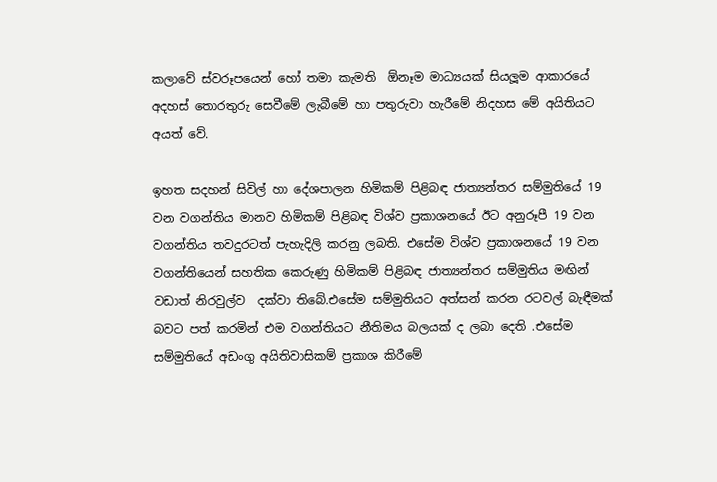කලාවේ ස්වරූපයෙන් හෝ තමා කැමති  ඕනෑම මාධ්‍යයක් සියලූම ආකාරයේ අදහස් තොරතුරු සෙවීමේ ලැබීමේ හා පතුරුවා හැරීමේ නිදහස මේ අයිතියට අයත් වේ.

ඉහත සදහන් සිවිල් හා දේශපාලන හිමිකම් පිළිබඳ ජාත්‍යන්තර සම්මුතියේ 19 වන වගන්තිය මානව හිමිකම් පිළිබඳ විශ්ව ප්‍රකාශනයේ ඊට අනුරූපී 19 වන වගන්තිය තවදුරටත් පැහැදිලි කරනු ලබති. එසේම විශ්ව ප්‍රකාශනයේ 19 වන වගන්තියෙන් සහතික කෙරුණු හිමිකම් පිළිබඳ ජාත්‍යන්තර සම්මුතිය මඟින් වඩාත් නිරවුල්ව  දක්වා තිබේ.එසේම සම්මුතියට අත්සන් කරන රටවල් බැඳීමක් බවට පත් කරමින් එම වගන්තියට නීතිමය බලයක් ද ලබා දෙති .එසේම සම්මුතියේ අඩංගු අයිතිවාසිකම් ප්‍රකාශ කිරීමේ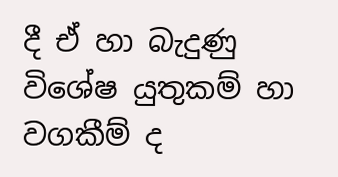දී ඒ හා බැදුණු විශේෂ යුතුකම් හා වගකීම් ද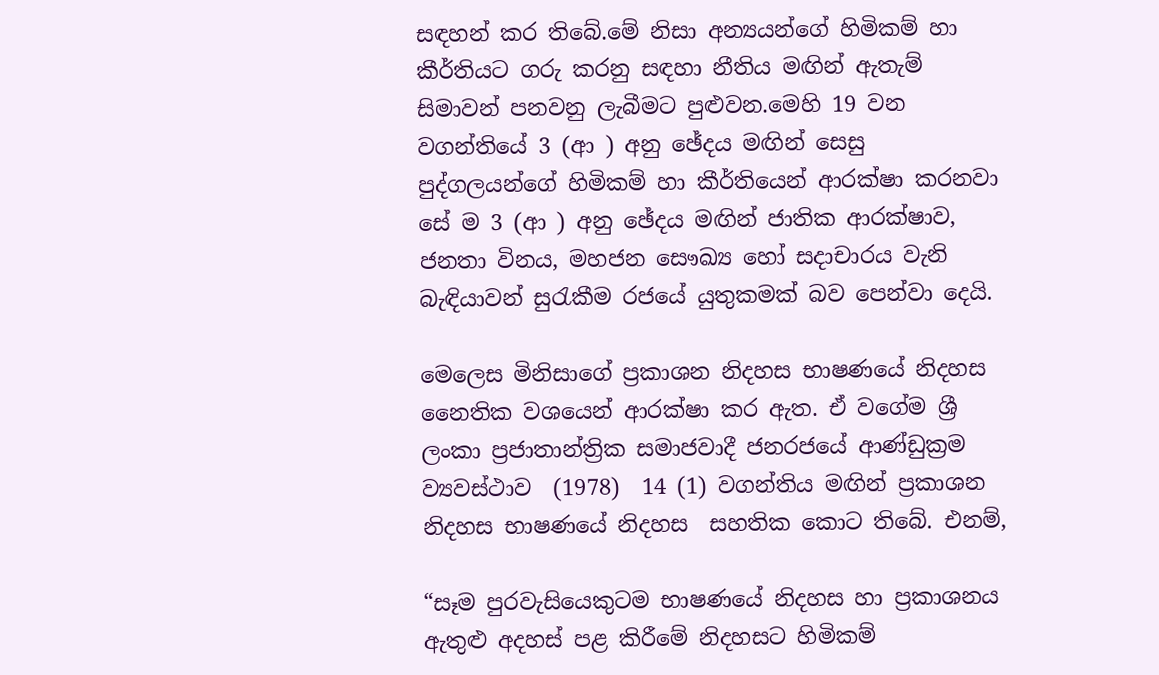සඳහන් කර තිබේ.මේ නිසා අන්‍යයන්ගේ හිමිකම් හා කීර්තියට ගරු කරනු සඳහා නීතිය මඟින් ඇතැම් සිමාවන් පනවනු ලැබීමට පුළුවන.මෙහි 19 වන වගන්තියේ 3 (ආ ) අනු ඡේදය මඟින් සෙසු පුද්ගලයන්ගේ හිමිකම් හා කීර්තියෙන් ආරක්ෂා කරනවා සේ ම 3 (ආ ) අනු ඡේදය මඟින් ජාතික ආරක්ෂාව, ජනතා විනය, මහජන සෞඛ්‍ය හෝ සදාචාරය වැනි බැඳියාවන් සුරැකීම රජයේ යුතුකමක් බව පෙන්වා දෙයි.

මෙලෙස මිනිසාගේ ප්‍රකාශන නිදහස භාෂණයේ නිදහස නෛතික වශයෙන් ආරක්ෂා කර ඇත. ඒ වගේම ශ්‍රී ලංකා ප්‍රජාතාන්ත්‍රික සමාජවාදී ජනරජයේ ආණ්ඩුක්‍රම ව්‍යවස්ථාව  (1978)  14 (1) වගන්තිය මඟින් ප්‍රකාශන නිදහස භාෂණයේ නිදහස  සහතික කොට තිබේ. එනම්,

“සෑම පුරවැසියෙකුටම භාෂණයේ නිදහස හා ප්‍රකාශනය ඇතුළු අදහස් පළ කිරීමේ නිදහසට හිමිකම්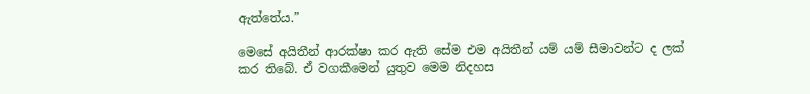ඇත්තේය.”

මෙසේ අයිතීන් ආරක්ෂා කර ඇති සේම එම අයිතීන් යම් යම් සීමාවන්ට ද ලක් කර තිබේ. ඒ වගකීමෙන් යුතුව මෙම නිදහස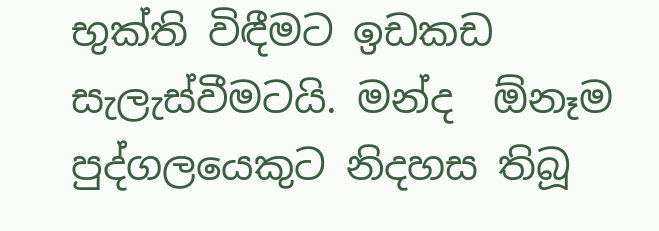භුක්ති විඳීමට ඉඩකඩ සැලැස්වීමටයි. මන්ද  ඕනෑම පුද්ගලයෙකුට නිදහස තිබූ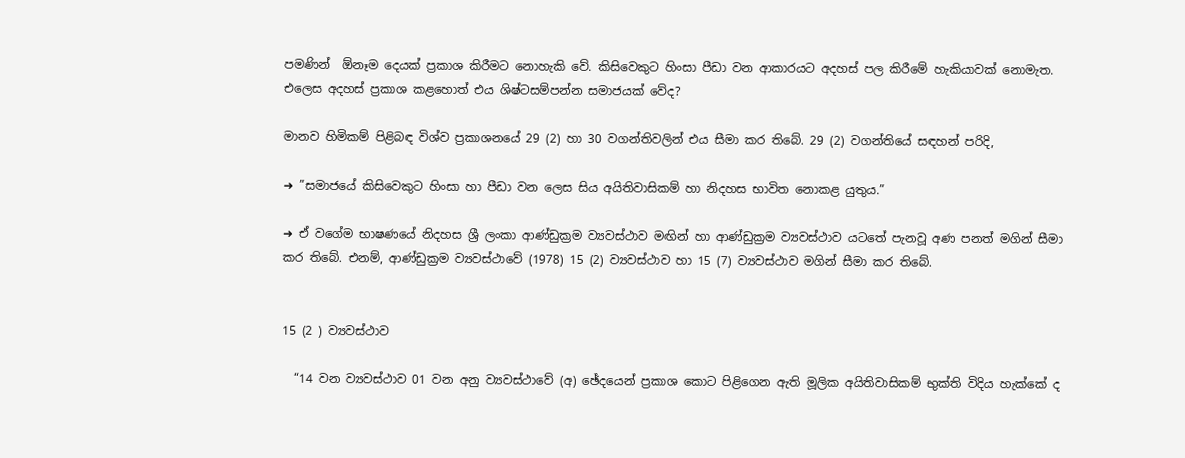පමණින්  ඕනෑම දෙයක් ප්‍රකාශ කිරීමට නොහැකි වේ. කිසිවෙකුට හිංසා පීඩා වන ආකාරයට අදහස් පල කිරීමේ හැකියාවක් නොමැත. එලෙස අදහස් ප්‍රකාශ කළහොත් එය ශිෂ්ටසම්පන්න සමාජයක් වේද?

මානව හිමිකම් පිළිබඳ විශ්ව ප්‍රකාශනයේ 29 (2) හා 30 වගන්තිවලින් එය සීමා කර තිබේ. 29 (2) වගන්තියේ සඳහන් පරිදි,

➜ ”සමාජයේ කිසිවෙකුට හිංසා හා පීඩා වන ලෙස සිය අයිතිවාසිකම් හා නිදහස භාවිත නොකළ යුතුය.”

➜ ඒ වගේම භාෂණයේ නිදහස ශ්‍රී ලංකා ආණ්ඩුක්‍රම ව්‍යවස්ථාව මඟින් හා ආණ්ඩුක්‍රම ව්‍යවස්ථාව යටතේ පැනවූ අණ පනත් මගින් සීමා කර තිබේ. එනම්, ආණ්ඩුක්‍රම ව්‍යවස්ථාවේ (1978) 15 (2) ව්‍යවස්ථාව හා 15 (7) ව්‍යවස්ථාව මගින් සීමා කර තිබේ.


15 (2 ) ව්‍යවස්ථාව

  “14 වන ව්‍යවස්ථාව 01 වන අනු ව්‍යවස්ථාවේ (අ) ඡේදයෙන් ප්‍රකාශ කොට පිළිගෙන ඇති මූලික අයිතිවාසිකම් භුක්ති විදිය හැක්කේ ද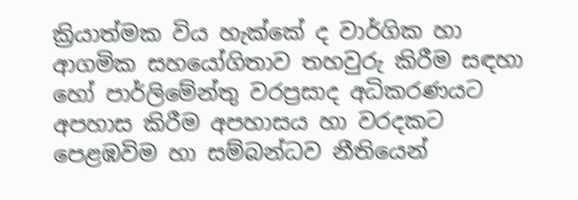ක්‍රියාත්මක විය හැක්කේ ද වාර්ගික හා ආගමික සහයෝගිතාව තහවුරු කිරීම සඳහා හෝ පාර්ලිමේන්තු වරප්‍රසාද අධිකරණයට අපහාස කිරීම අපහාසය හා වරදකට පෙළඹවිම හා සම්බන්ධව නීතියෙන්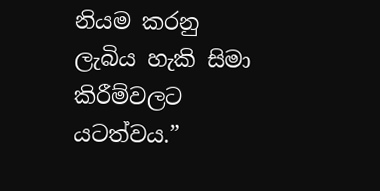නියම කරනු ලැබිය හැකි සිමා කිරීම්වලට යටත්වය.”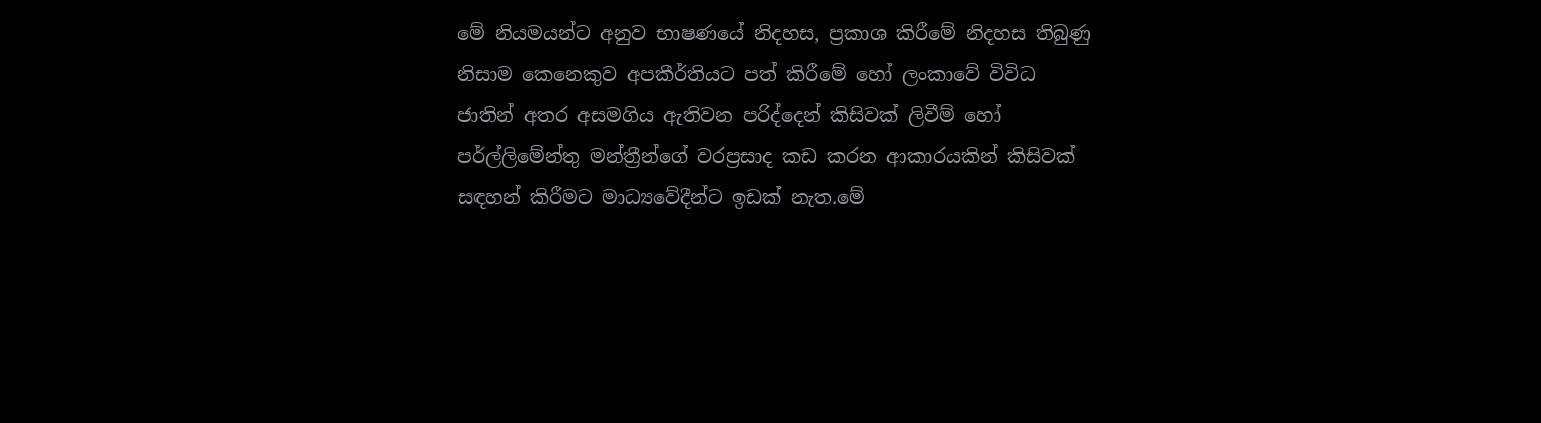මේ නියමයන්ට අනුව භාෂණයේ නිදහස, ප්‍රකාශ කිරීමේ නිදහස තිබුණු නිසාම කෙනෙකුව අපකීර්තියට පත් කිරීමේ හෝ ලංකාවේ විවිධ ජාතින් අතර අසමගිය ඇතිවන පරිද්දෙන් කිසිවක් ලිවීම් හෝ පර්ල්ලිමේන්තු මන්ත්‍රීන්ගේ වරප්‍රසාද කඩ කරන ආකාරයකින් කිසිවක් සඳහන් කිරීමට මාධ්‍යවේදීන්ට ඉඩක් නැත.මේ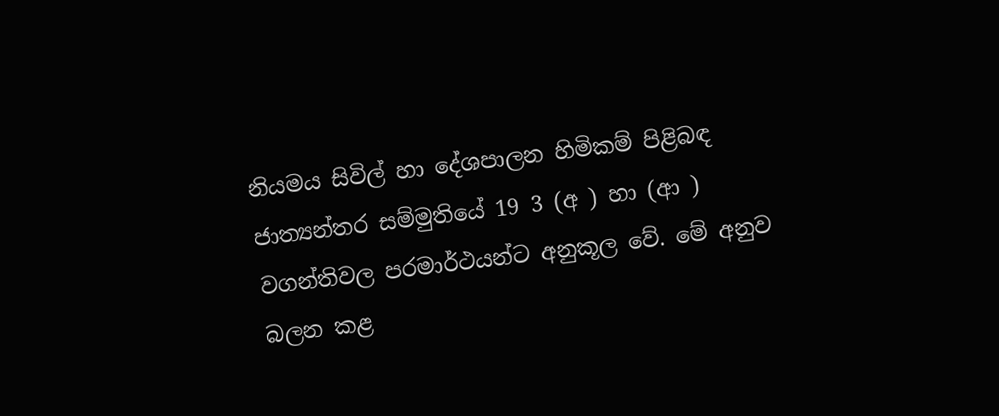නියමය සිවිල් හා දේශපාලන හිමිකම් පිළිබඳ ජාත්‍යන්තර සම්මුතියේ 19 3 (අ ) හා (ආ ) වගන්තිවල පරමාර්ථයන්ට අනුකූල වේ. මේ අනුව බලන කළ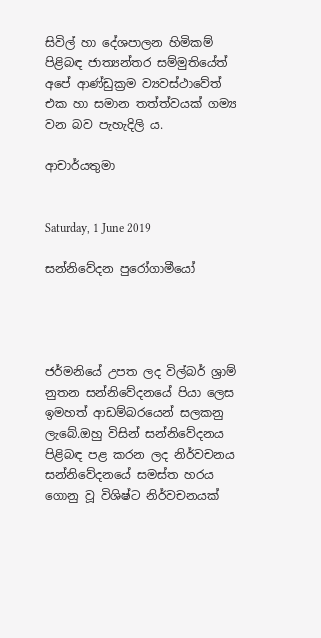සිවිල් හා දේශපාලන හිමිකම් පිළිබඳ ජාත්‍යන්තර සම්මුතියේත් අපේ ආණ්ඩුක්‍රම ව්‍යවස්ථාවේත් එක හා සමාන තත්ත්වයක් ගම්‍ය වන බව පැහැදිලි ය.

ආචාර්යතුමා


Saturday, 1 June 2019

සන්නිවේදන පුරෝගාමීයෝ




ජර්මනියේ උපත ලද විල්බර් ශ්‍රාම් නුතන සන්නිවේදනයේ පියා ලෙස ඉමහත් ආඩම්බරයෙන් සලකනු ලැබේ.ඔහු විසින් සන්නිවේදනය පිළිබඳ පළ කරන ලද නිර්වචනය සන්නිවේදනයේ සමස්ත හරය ගොනු වූ විශිෂ්ට නිර්වචනයක්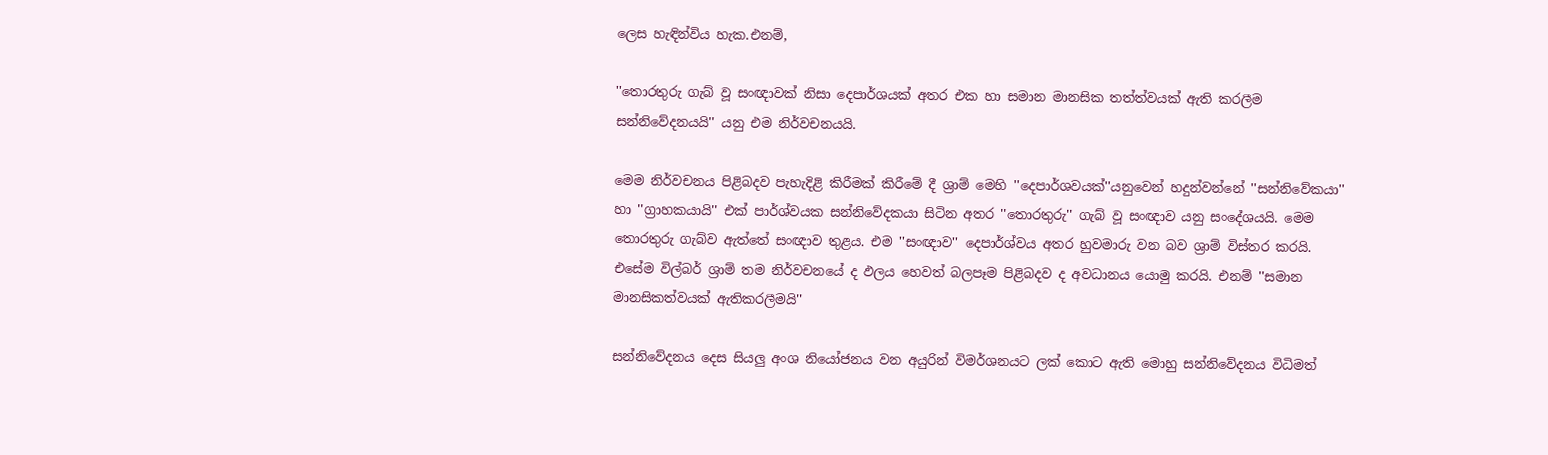ලෙස හැඳින්විය හැක.එනම්,

''තොරතුරු ගැබ් වූ සංඥාවක් නිසා දෙපාර්ශයක් අතර එක හා සමාන මානසික තත්ත්වයක් ඇති කරලීම සන්නිවේදනයයි'' යනු එම නිර්වචනයයි.

මෙම නිර්වචනය පිළිබදව පැහැදිළි කිරීමක් කිරීමේ දී ශ්‍රාම් මෙහි ''දෙපාර්ශවයක්''යනුවෙන් හදුන්වන්නේ ''සන්නිවේකයා'' හා ''ග්‍රාහකයායි'' එක් පාර්ශ්වයක සන්නිවේදකයා සිටින අතර ''තොරතුරු'' ගැබ් වූ සංඥාව යනු සංදේශයයි. මෙම තොරතුරු ගැබ්ව ඇත්තේ සංඥාව තුළය. එම ''සංඥාව'' දෙපාර්ශ්වය අතර හුවමාරු වන බව ශ්‍රාම් විස්තර කරයි. එසේම විල්බර් ශ්‍රාම් තම නිර්වචනයේ ද ඵලය හෙවත් බලපෑම පිළිබදව ද අවධානය යොමු කරයි. එනම් ''සමාන මානසිකත්වයක් ඇතිකරලීමයි''

සන්නිවේදනය දෙස සියලු අංශ නියෝජනය වන අයුරින් විමර්ශනයට ලක් කොට ඇති මොහු සන්නිවේදනය විධිමත්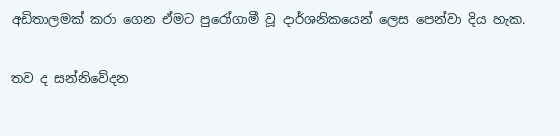අඩිතාලමක් කරා ගෙන ඒමට පුරෝගාමී වූ දාර්ශනිකයෙන් ලෙස පෙන්වා දිය හැක.

තව ද සන්නිවේදන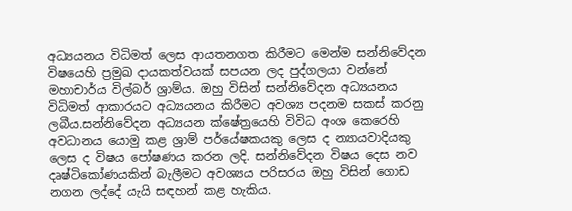අධ්‍යයනය විධිමත් ලෙස ආයතනගත කිරීමට මෙන්ම සන්නිවේදන විෂයෙහි ප්‍රමුඛ දායකත්වයක් සපයන ලද පුද්ගලයා වන්නේ මහාචාර්ය විල්බර් ශ්‍රාම්ය. ඔහු විසින් සන්නිවේදන අධ්‍යයනය විධිමත් ආකාරයට අධ්‍යයනය කිරීමට අවශ්‍ය පදනම සකස් කරනු ලබීය.සන්නිවේදන අධ්‍යයන ක්ෂේත්‍රයෙහි විවිධ අංශ කෙරෙහි අවධානය යොමු කළ ශ්‍රාම් පර්යේෂකයකු ලෙස ද න්‍යායවාදියකු ලෙස ද විෂය පෝෂණය කරන ලදි. සන්නිවේදන විෂය දෙස නව දෘෂ්ටිකෝණයකින් බැලීමට අවශ්‍යය පරිසරය ඔහු විසින් ගොඩ නගන ලද්දේ යැයි සඳහන් කළ හැකිය.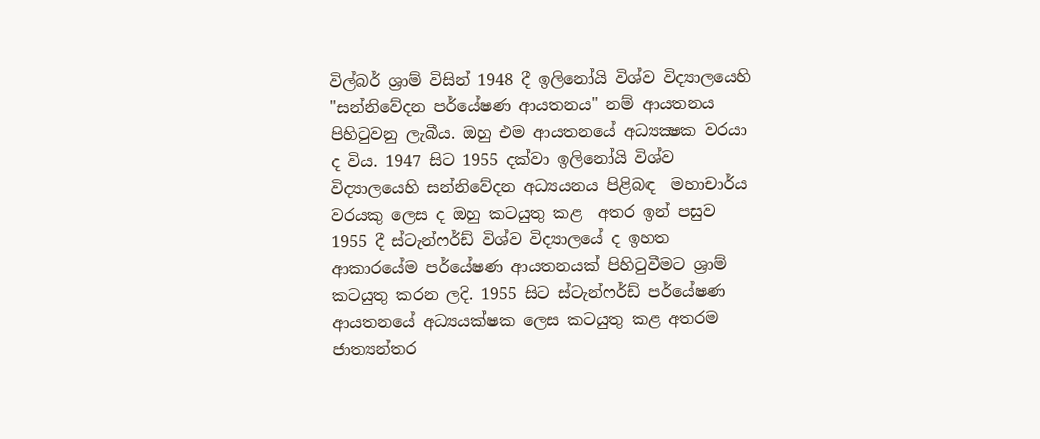විල්බර් ශ්‍රාම් විසින් 1948 දී ඉලිනෝයි විශ්ව විද්‍යාලයෙහි "සන්නිවේදන පර්යේෂණ ආයතනය" නම් ආයතනය පිහි‍ටුවනු ලැබීය. ඔහු එම ආයතනයේ අධ්‍යක්‍ෂක වරයා ද විය. 1947 සිට 1955 දක්වා ඉලිනෝයි විශ්ව විද්‍යාලයෙහි සන්නිවේදන අධ්‍යයනය පිළිබඳ  මහාචාර්ය වරයකු ලෙස ද ඔහු කටයුතු කළ  අතර ඉන් පසුව 1955 දී ස්ටැන්ෆර්ඩ් විශ්ව විද්‍යාලයේ ද ඉහත ආකාරයේම පර්යේෂණ ආයතනයක් පිහි‍ටුවීමට ශ්‍රාම් කටයුතු කරන ලදි. 1955 සිට ස්ටැන්ෆර්ඩ් පර්යේෂණ ආයතනයේ අධ්‍යයක්ෂක ලෙස කටයුතු කළ අතරම ජාත්‍යන්තර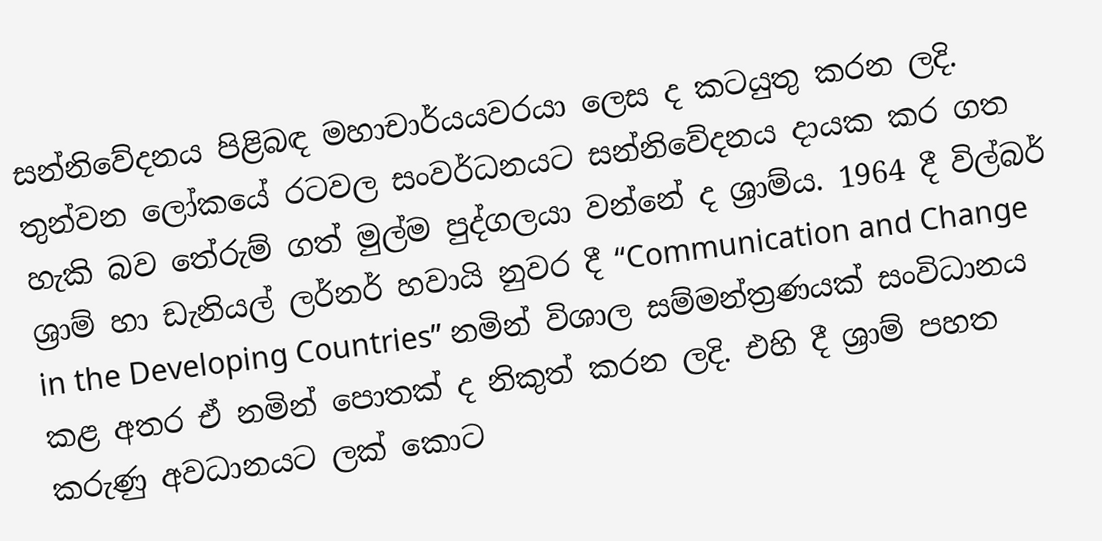සන්නිවේදනය පිළිබඳ මහාචාර්යයවරයා ලෙස ද කටයුතු කරන ලදි. තුන්වන ලෝකයේ රටවල සංවර්ධනයට සන්නිවේදනය දායක කර ගත හැකි බව තේරුම් ගත් මුල්ම පුද්ගලයා වන්නේ ද ශ්‍රාම්ය. 1964 දී විල්බර් ශ්‍රාම් හා ඩැනියල් ලර්නර් හවායි නුවර දී “Communication and Change in the Developing Countries” නමින් විශාල සම්මන්ත්‍රණයක් සංවිධානය කළ අතර ඒ නමින් පොතක් ද නිකුත් කරන ලදි. එහි දී ශ්‍රාම් පහත කරුණු අවධානයට ලක් කොට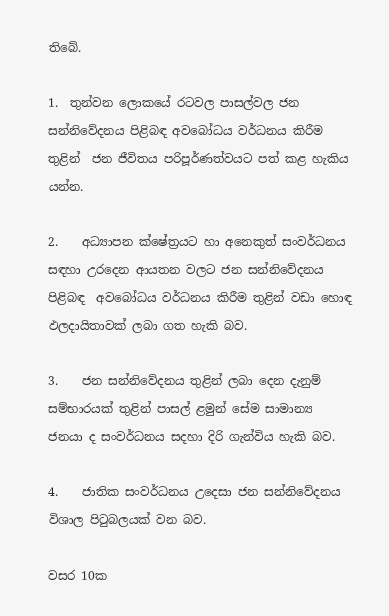තිබේ.

1.  තුන්වන ලොකයේ රටවල පාසල්වල ජන සන්නිවේදනය පිළිබඳ අවබෝධය වර්ධනය කිරීම තුළින්  ජන ජීවිතය පරිපූර්ණත්වයට පත් කළ හැකිය යන්න.

2.    අධ්‍යාපන ක්ෂේත්‍රයට හා අනෙකුත් සංවර්ධනය සඳහා උරදෙන ආයතන වලට ජන සන්නිවේදනය පිළිබඳ  අවබෝධය වර්ධනය කිරීම තුළින් වඩා හොඳ ඵලදායිතාවක් ලබා ගත හැකි බව.

3.    ජන සන්නිවේදනය තුළින් ලබා දෙන දැනුම් සම්භාරයක් තුළින් පාසල් ළමුන් සේම සාමාන්‍ය  ජනයා ද සංවර්ධනය සදහා දිරි ගැන්විය හැකි බව.

4.    ජාතික සංවර්ධනය උදෙසා ජන සන්නිවේදනය විශාල පි‍ටුබලයක් වන බව.

වසර 10ක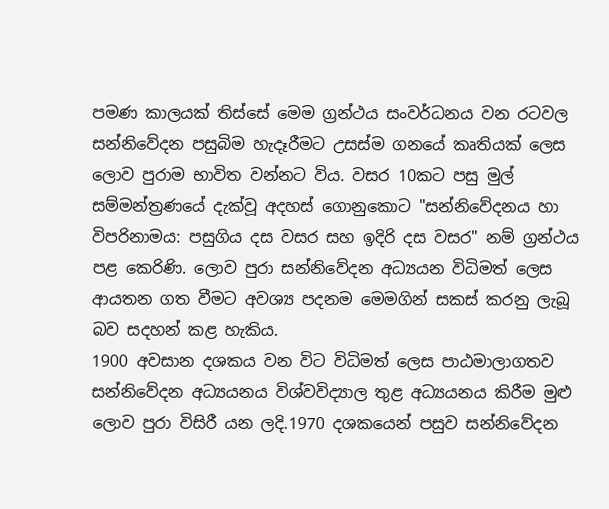පමණ කාලයක් තිස්සේ මෙම ග්‍රන්ථය සංවර්ධනය වන රටවල සන්නිවේදන පසුබිම හැදෑරීමට උසස්ම ගනයේ කෘතියක් ලෙස ලොව පුරාම භාවිත වන්නට විය. වසර 10කට පසු මුල් සම්මන්ත්‍රණයේ දැක්වූ අදහස් ගොනුකොට "සන්නිවේදනය හා විපරිනාමය: පසුගිය දස වසර සහ ඉදිරි දස වසර" නම් ග්‍රන්ථය පළ කෙරිණි. ලොව පුරා සන්නිවේදන අධ්‍යයන විධිමත් ලෙස ආයතන ගත වීමට අවශ්‍ය පදනම මෙමගින් සකස් කරනු ලැබූ බව සදහන් කළ හැකිය.
1900 අවසාන දශකය වන විට විධිමත් ලෙස පාඨමාලාගතව සන්නිවේදන අධ්‍යයනය විශ්වවිද්‍යාල තුළ අධ්‍යයනය කිරීම මුළු ලොව පුරා විසිරී යන ලදි.1970 දශකයෙන් පසුව සන්නිවේදන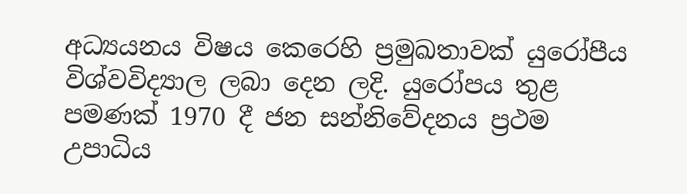අධ්‍යයනය විෂය කෙරෙහි ප්‍රමුඛතාවක් යුරෝපීය විශ්වවිද්‍යාල ලබා දෙන ලදි. යුරෝපය තුළ පමණක් 1970 දී ජන සන්නිවේදනය ප්‍රථම උපාධිය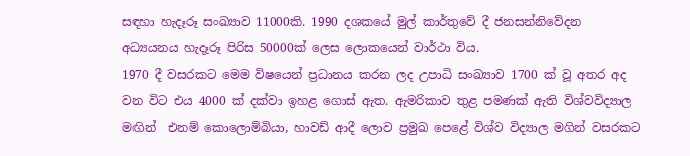සඳහා හැදෑරූ සංඛ්‍යාව 11000කි. 1990 දශකයේ මුල් කාර්තුවේ දී ජනසන්නිවේදන අධ්‍යයනය හැදෑරූ පිරිස 50000ක් ලෙස ලොකයෙන් වාර්ථා විය.
1970 දී වසරකට මෙම විෂයෙන් ප්‍රධානය කරන ලද උපාධි සංඛ්‍යාව 1700 ක් වූ අතර අද වන විට එය 4000 ක් දක්වා ඉහළ ගොස් ඇත. ඇමරිකාව තුළ පමණක් ඇති විශ්වවිද්‍යාල මඟින්  එනම් කොලොම්බියා, හාවඩ් ආදී ලොව ප්‍රමුඛ පෙළේ විශ්ව විද්‍යාල මගින් වසරකට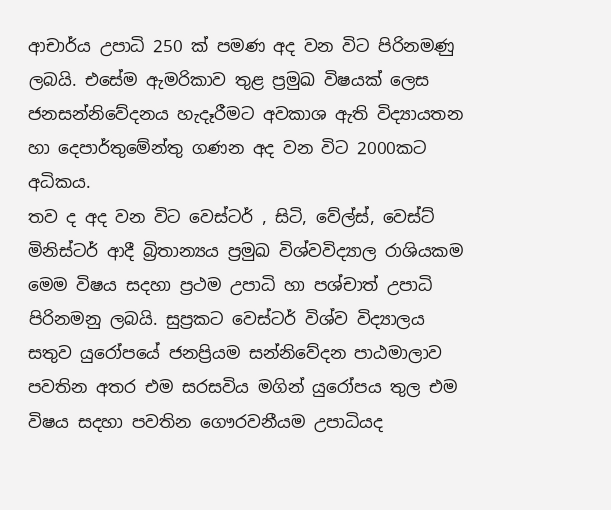ආචාර්ය උපාධි 250 ක් පමණ අද වන විට පිරිනමණු ලබයි. එසේම ඇමරිකාව තුළ ප්‍රමුඛ විෂයක් ලෙස ජනසන්නිවේදනය හැදෑරීමට අවකාශ ඇති විද්‍යායතන හා දෙපාර්තුමේන්තු ගණන අද වන විට 2000කට අධිකය.
තව ද අද වන විට වෙස්ටර් , සිටි, වේල්ස්, වෙස්ට් මිනිස්ටර් ආදී බ්‍රිතාන්‍යය ප්‍රමුඛ විශ්වවිද්‍යාල රාශියකම මෙම විෂය සදහා ප්‍රථම උපාධි හා පශ්චාත් උපාධි පිරිනමනු ලබයි. සුප්‍රකට වෙස්ටර් විශ්ව විද්‍යාලය සතුව යුරෝපයේ ජනප්‍රියම සන්නිවේදන පාඨමාලාව පවතින අතර එම සරසවිය මගින් යුරෝපය තුල එම විෂය සදහා පවතින ගෞරවනීයම උපාධියද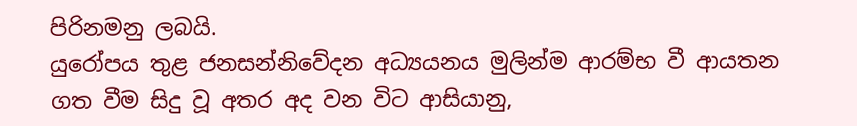පිරිනමනු ලබයි.
යුරෝපය තුළ ජනසන්නිවේදන අධ්‍යයනය මුලින්ම ආරම්භ වී ආයතන ගත වීම සිදු වූ අතර අද වන විට ආසියානු,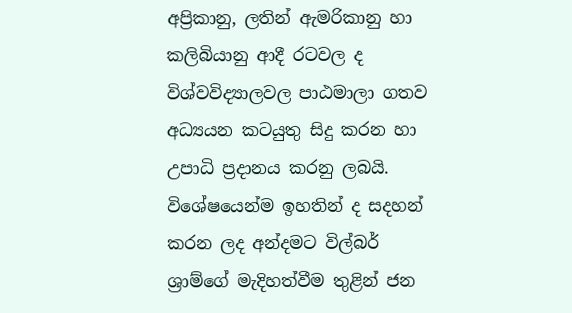අප්‍රිකානු, ලතින් ඇමරිකානු හා කලිබියානු ආදී රටවල ද විශ්වවිද්‍යාලවල පාඨමාලා ගතව අධ්‍යයන කටයුතු සිදු කරන හා උපාධි ප්‍රදානය කරනු ලබයි. විශේෂයෙන්ම ඉහතින් ද සදහන් කරන ලද අන්දමට විල්බර් ශ්‍රාම්ගේ මැදිහත්වීම තුළින් ජන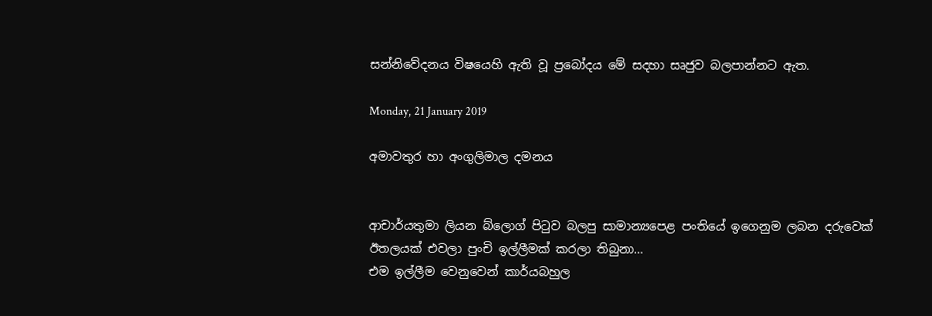සන්නිවේදනය විෂයෙහි ඇති වූ ප්‍රබෝදය මේ සදහා සෘජුව බලපාන්නට ඇත.

Monday, 21 January 2019

අමාවතුර හා අංගුලිමාල දමනය


ආචාර්යතුමා ලියන බ්ලොග් පිටුව බලපු සාමාන්‍යපෙළ පංතියේ ඉගෙනුම ලබන දරුවෙක් ඊතලයක් එවලා පුංචි ඉල්ලීමක් කරලා තිබුනා…
එම ඉල්ලීම වෙනුවෙන් කාර්යබහුල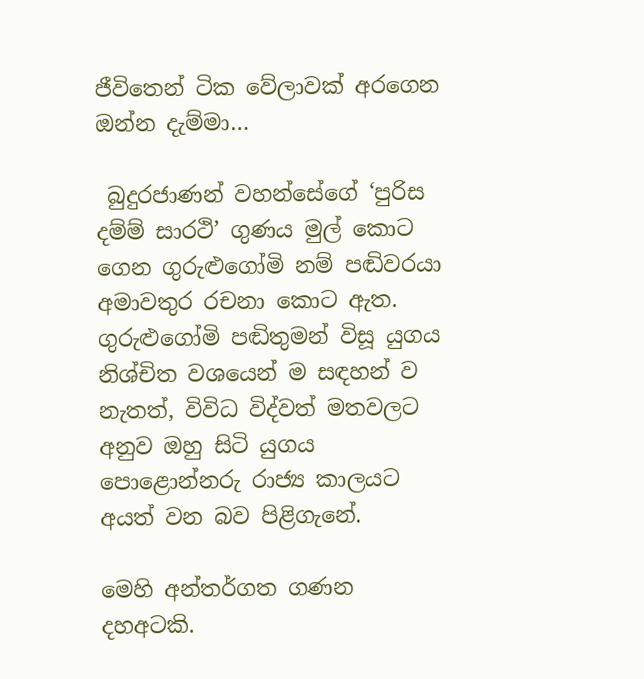ජීවිතෙන් ටික වේලාවක් අරගෙන ඔන්න දැම්මා…

 බුදුරජාණන් වහන්සේගේ ‘පුරිස දම්ම් සාරථි’ ගුණය මුල් කොට ගෙන ගුරුළුගෝමි නම් පඬිවරයා අමාවතුර රචනා කොට ඇත. ගුරුළුගෝමි පඬිතුමන් විසූ යුගය නිශ්චිත වශයෙන් ම සඳහන් ව නැතත්, විවිධ විද්වත් මතවලට අනුව ඔහු සිටි යුගය පොළොන්නරු රාජ්‍ය කාලයට අයත් වන බව පිළිගැනේ.

මෙහි අන්තර්ගත ගණන දහඅටකි.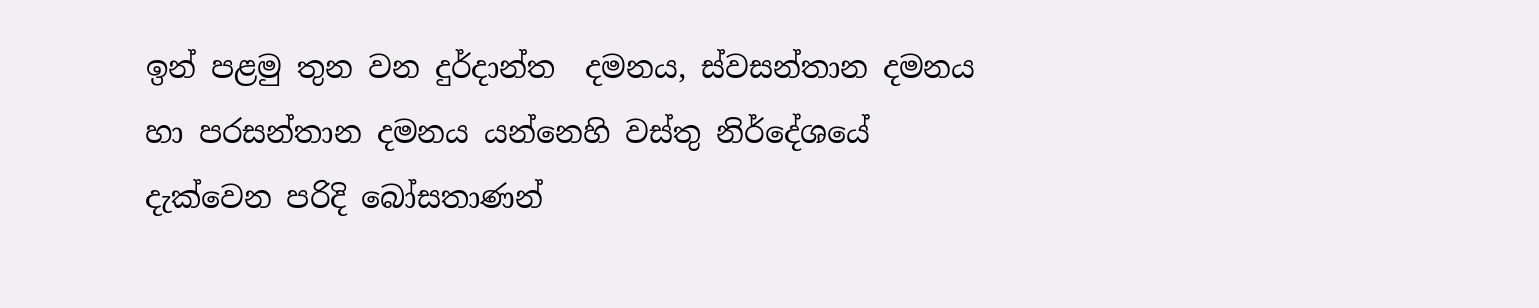ඉන් පළමු තුන වන දුර්දාන්ත  දමනය, ස්වසන්තාන දමනය හා පරසන්තාන දමනය යන්නෙහි වස්තු නිර්දේශයේ දැක්වෙන පරිදි බෝසතාණන්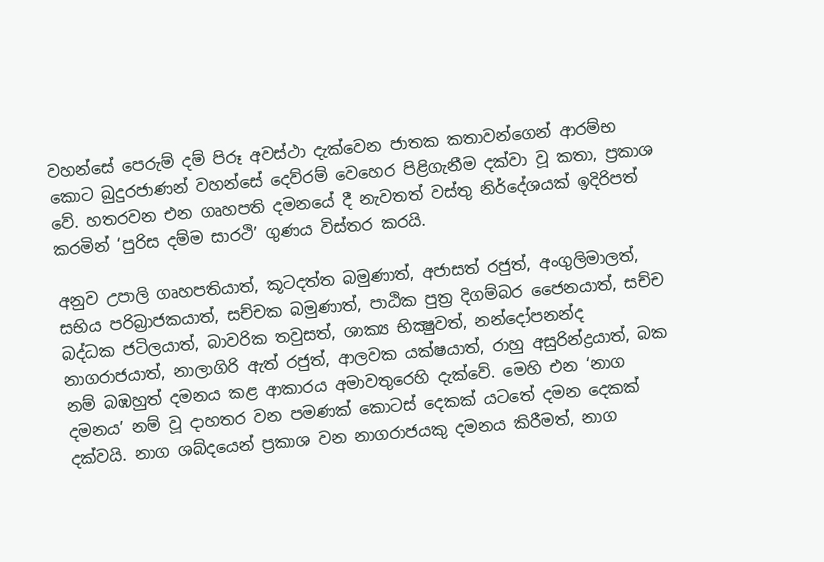වහන්සේ පෙරුම් දම් පිරූ අවස්ථා දැක්වෙන ජාතක කතාවන්ගෙන් ආරම්භ කොට බුදුරජාණන් වහන්සේ දෙව්රම් වෙහෙර පිළිගැනීම දක්වා වූ කතා, ප්‍රකාශ වේ. හතරවන එන ගෘහපති දමනයේ දී නැවතත් වස්තු නිර්දේශයක් ඉදිරිපත් කරමින් ‘පුරිස දම්ම සාරථි’ ගුණය විස්තර කරයි.

අනුව උපාලි ගෘහපතියාත්, කූටදත්ත බමුණාත්, අජාසත් රජුත්, අංගුලිමාලත්, සභිය පරිබ්‍රාජකයාත්, සච්චක බමුණාත්, පාඨික පුත්‍ර දිගම්බර ජෛනයාත්, සච්ච බද්ධක ජටිලයාත්, බාවරික තවුසත්, ශාක්‍ය භික්‍ෂුවත්, නන්දෝපනන්ද නාගරාජයාත්, නාලාගිරි ඇත් රජුත්, ආලවක යක්ෂයාත්, රාහු අසුරින්ද්‍රයාත්, බක නම් බඹහුත් දමනය කළ ආකාරය අමාවතුරෙහි දැක්වේ. මෙහි එන ‘නාග දමනය’ නම් වූ දාහතර වන පමණක් කොටස් දෙකක් යටතේ දමන දෙකක් දක්වයි. නාග ශබ්දයෙන් ප්‍රකාශ වන නාගරාජයකු දමනය කිරීමත්, නාග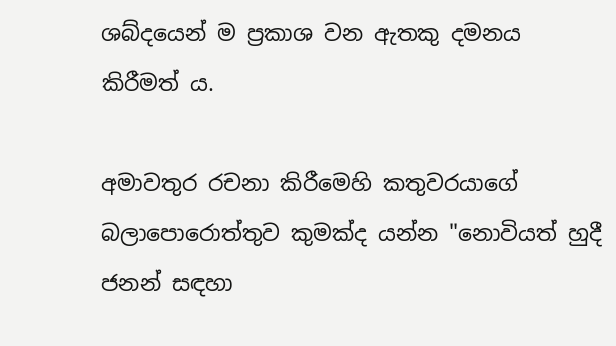ශබ්දයෙන් ම ප්‍රකාශ වන ඇතකු දමනය කිරීමත් ය.

අමාවතුර රචනා කිරීමෙහි කතුවරයාගේ බලාපොරොත්තුව කුමක්ද යන්න "නොවියත් හුදී ජනන් සඳහා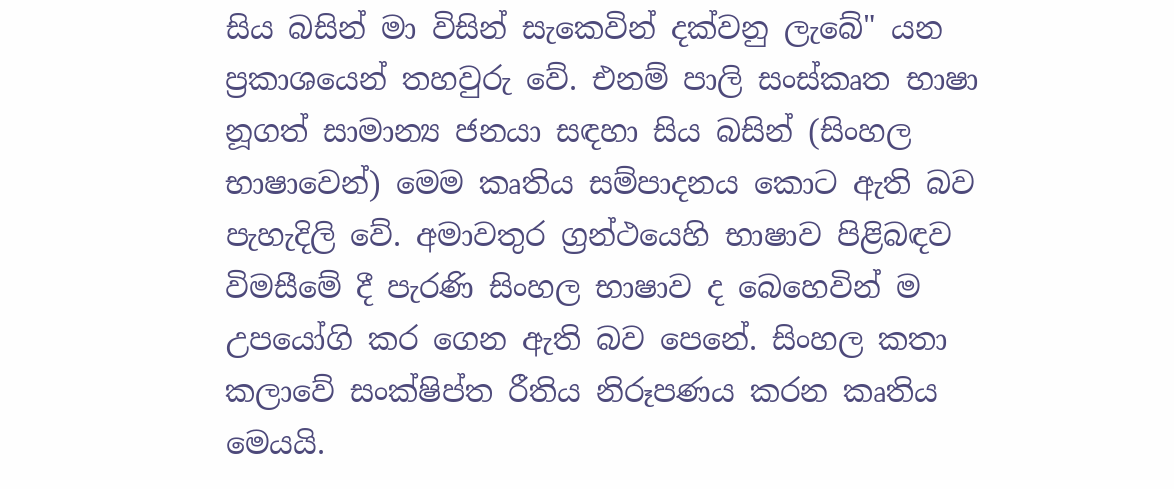සිය බසින් මා විසින් සැකෙවින් දක්වනු ලැබේ" යන ප්‍රකාශයෙන් තහවුරු වේ. එනම් පාලි සංස්කෘත භාෂා නූගත් සාමාන්‍ය ජනයා සඳහා සිය බසින් (සිංහල භාෂාවෙන්) මෙම කෘතිය සම්පාදනය කොට ඇති බව පැහැදිලි වේ. අමාවතුර ග්‍රන්ථයෙහි භාෂාව පිළිබඳව විමසීමේ දී පැරණි සිංහල භාෂාව ද බෙහෙවින් ම උපයෝගි කර ගෙන ඇති බව පෙනේ. සිංහල කතා කලාවේ සංක්ෂිප්ත රීතිය නිරූපණය කරන කෘතිය මෙයයි.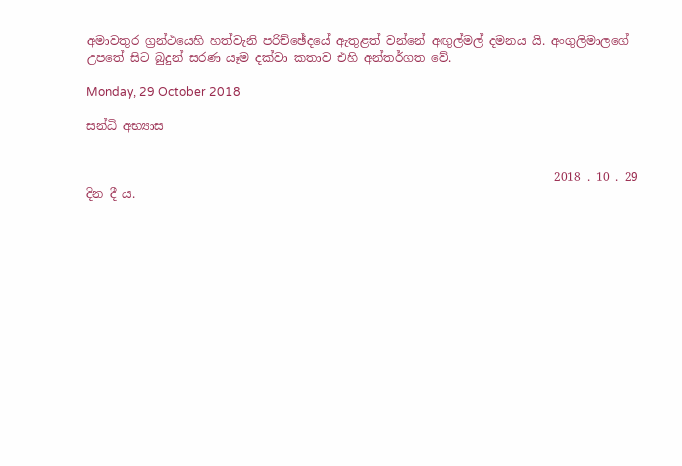අමාවතුර ග්‍රන්ථයෙහි හත්වැනි පරිච්ඡේදයේ ඇතුළත් වන්නේ අඟුල්මල් දමනය යි. අංගුලිමාලගේ උපතේ සිට බුදුන් සරණ යෑම දක්වා කතාව එහි අන්තර්ගත වේ.

Monday, 29 October 2018

සන්ධි අභ්‍යාස


                                                                              2018 . 10 . 29 දින දී ය.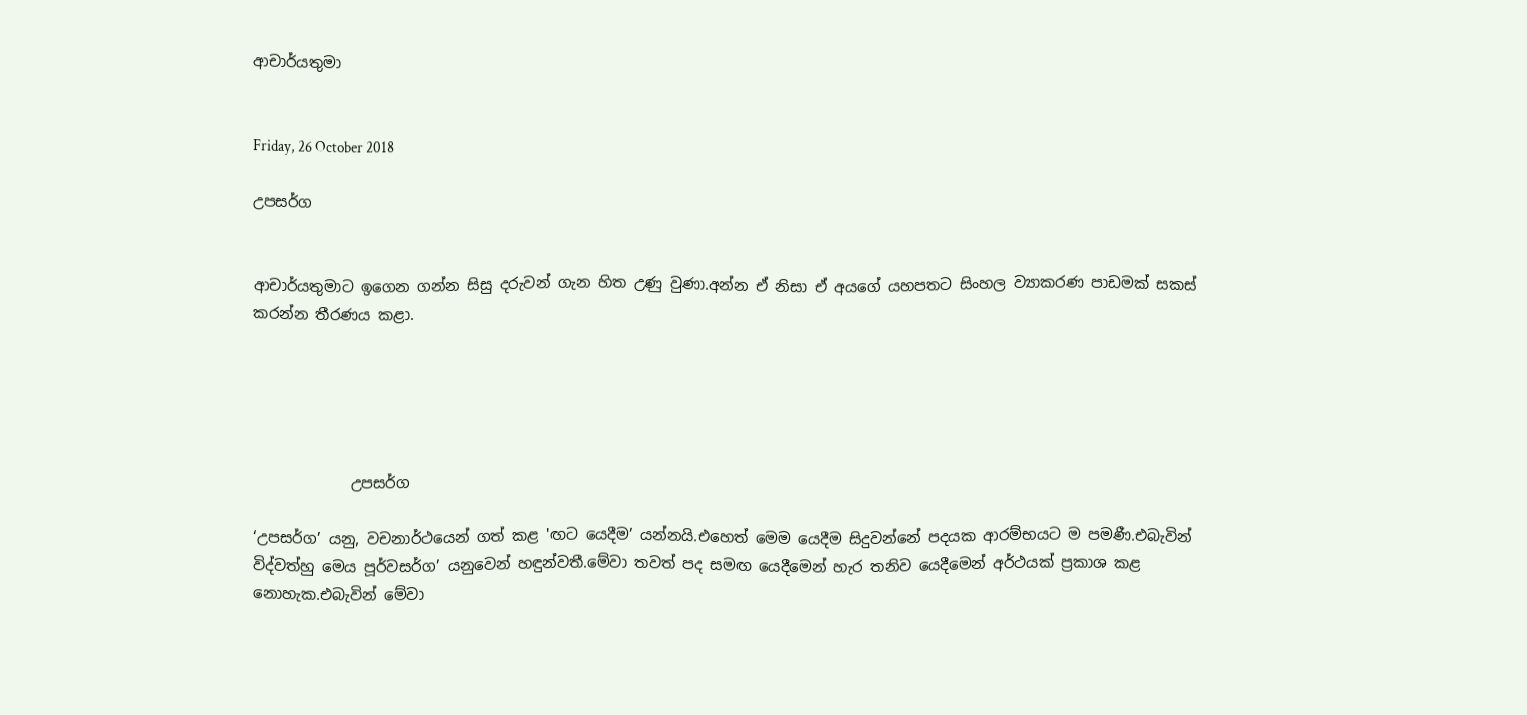ආචාර්යතුමා


Friday, 26 October 2018

උපසර්ග


ආචාර්යතුමාට ඉගෙන ගන්න සිසු දරුවන් ගැන හිත උණු වුණා.අන්න ඒ නිසා ඒ අයගේ යහපතට සිංහල ව්‍යාකරණ පාඩමක් සකස් කරන්න තීරණය කළා.





             උපසර්ග

‘උපසර්ග’ යනු, වචනාර්ථයෙන් ගත් කළ 'ඟට යෙදීම’ යන්නයි.එහෙත් මෙම යෙදීම සිදුවන්නේ පදයක ආරම්භයට ම පමණී.එබැවින් විද්වත්හු මෙය පූර්වසර්ග’ යනුවෙන් හඳුන්වතී.මේවා තවත් පද සමඟ යෙදීමෙන් හැර තනිව යෙදීමෙන් අර්ථයක් ප්‍රකාශ කළ නොහැක.එබැවින් මේවා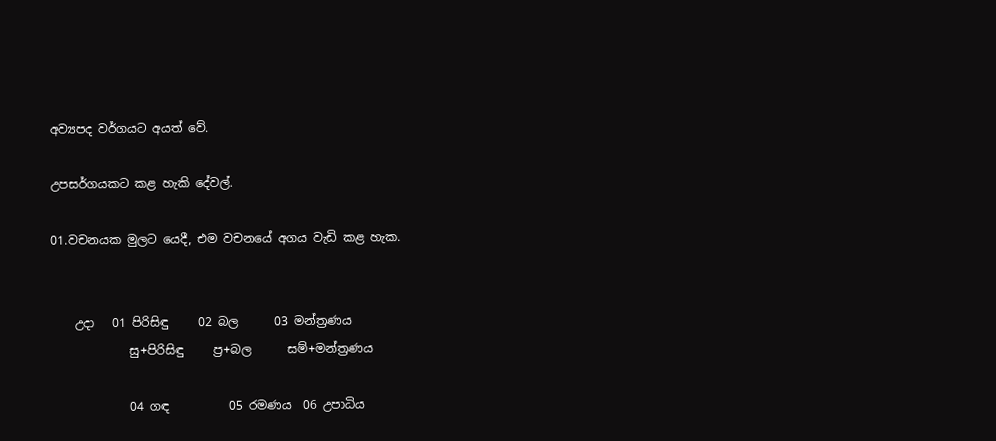අව්‍යපද වර්ගයට අයත් වේ.

උපසර්ගයකට කළ හැකි දේවල්.

01.වචනයක මුලට යෙදී, එම වචනයේ අගය වැඩි කළ හැක.


    උදා   01 පිරිසිඳු     02 බල      03 මන්ත්‍රණය
             සු+පිරිසිඳු     ප්‍ර+බල      සම්+මන්ත්‍රණය

             04 ගඳ          05 රමණය  06 උපාධිය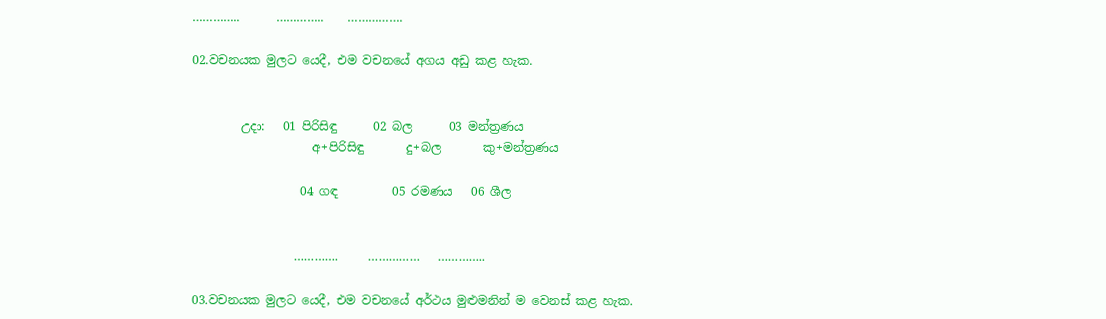…………..      …………..    …………….

02.වචනයක මුලට යෙදී, එම වචනයේ අගය අඩු කළ හැක.


        උදා:   01 පිරිසිඳු      02 බල      03 මන්ත්‍රණය
                    අ+පිරිසිඳු       දු+බල       කු+මන්ත්‍රණය

                  04 ගඳ         05 රමණය   06 ශීල


                 ………….     ……………   …………..

03.වචනයක මුලට යෙදී, එම වචනයේ අර්ථය මුළුමනින් ම වෙනස් කළ හැක.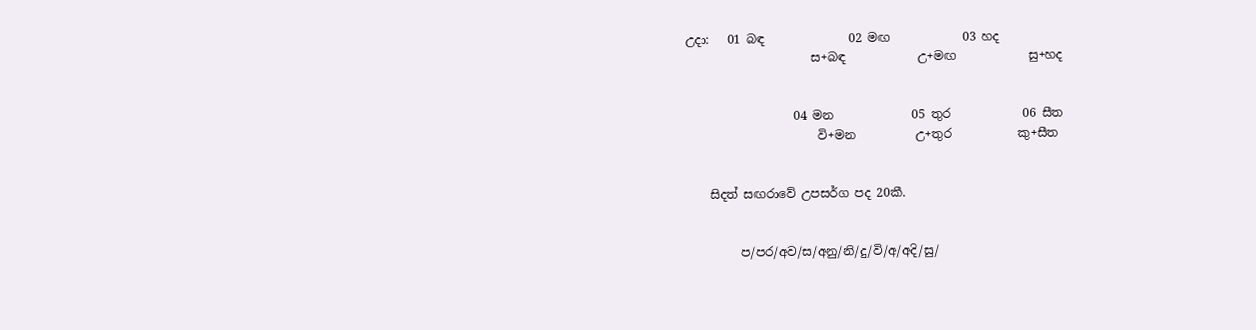උදා:   01 බඳ              02 මඟ            03 හද
                     ස+බඳ            උ+මඟ            සු+හද


                  04 මන             05 තුර            06 සීත
                      වි+මන          උ+තුර           කු+සීත


    සිදත් සඟරාවේ උපසර්ග පද 20කී.


         ප/පර/අව/ස/අනු/නි/දු/වි/අ/අදි/සු/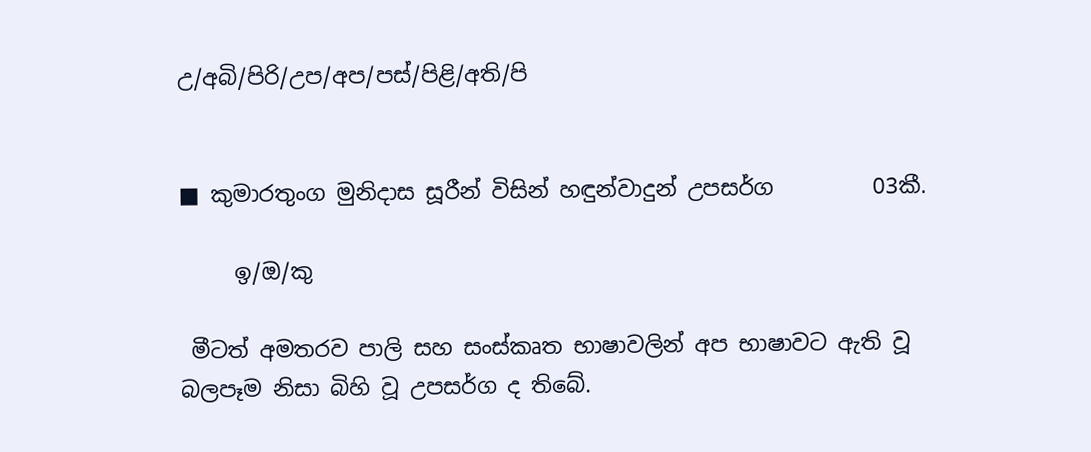උ/අබි/පිරි/උප/අප/පස්/පිළි/අති/පි


■ කුමාරතුංග මුනිදාස සූරීන් විසින් හඳුන්වාදුන් උපසර්ග         03කී.

     ඉ/ඔ/කු

 මීටත් අමතරව පාලි සහ සංස්කෘත භාෂාවලින් අප භාෂාවට ඇති වූ බලපෑම නිසා බිහි වූ උපසර්ග ද තිබේ.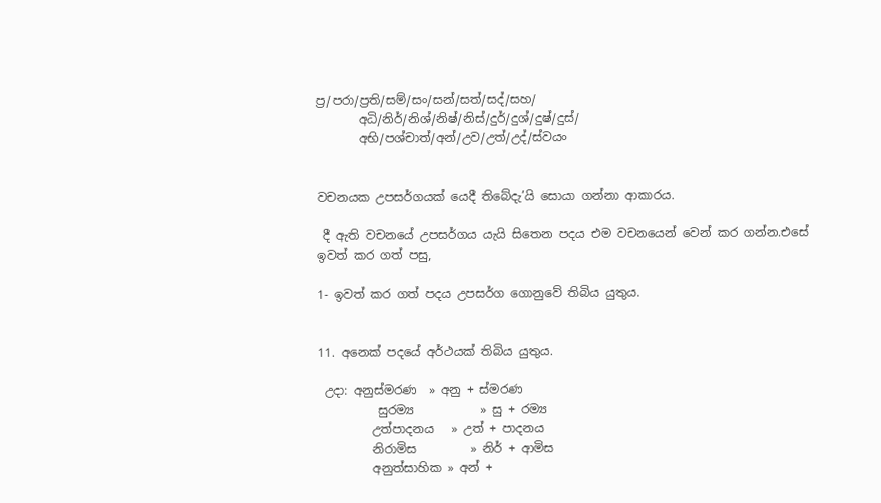ප්‍ර/පරා/ප්‍රති/සම්/සං/සන්/සත්/සද්/සහ/
       අධි/නිර්/නිශ්/නිෂ්/නිස්/දුර්/දුශ්/දුෂ්/දුස්/
       අභි/පශ්චාත්/අන්/උව/උත්/උද්/ස්වයං


වචනයක උපසර්ගයක් යෙදී තිබේදැ’යි සොයා ගන්නා ආකාරය.

 දී ඇති වචනයේ උපසර්ගය යැයි සිතෙන පදය එම වචනයෙන් වෙන් කර ගන්න.එසේ ඉවත් කර ගත් පසු,

1- ඉවත් කර ගත් පදය උපසර්ග ගොනුවේ තිබිය යුතුය.


11. අනෙක් පදයේ අර්ථයක් තිබිය යුතුය.

 උදා: අනුස්මරණ  » අනු + ස්මරණ
          සුරම්‍ය           » සු + රම්‍ය
         උත්පාදනය   » උත් + පාදනය
         නිරාමිස         » නිර් + ආමිස
         අනුත්සාහික » අන් +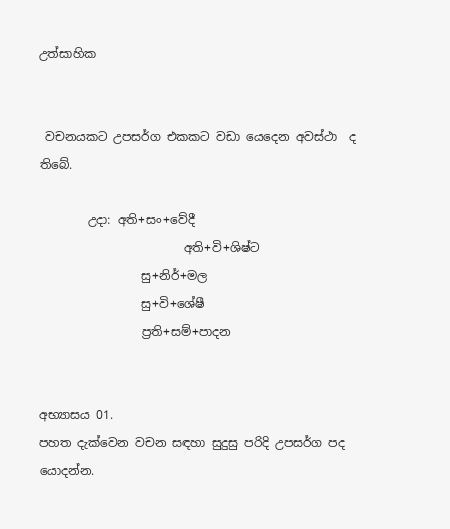උත්සාහික


 වචනයකට උපසර්ග එකකට වඩා යෙදෙන අවස්ථා  ද තිබේ.

        උදා: අති+සං+වේදී
                        අති+වි+ශිෂ්ට
                 සු+නිර්+මල
                 සු+වි+ශේෂී
                 ප්‍රති+සම්+පාදන


අභ්‍යාසය 01.
පහත දැක්වෙන වචන සඳහා සුදුසු පරිදි උපසර්ග පද යොදන්න.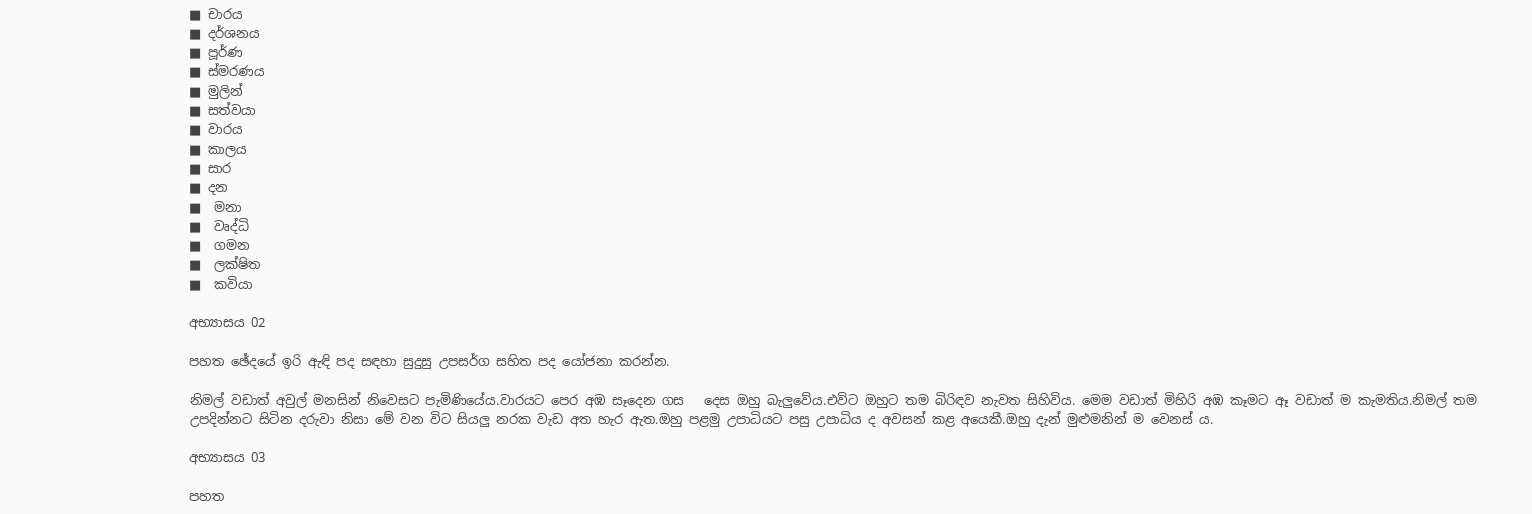■ චාරය
■ දර්ශනය
■ පූර්ණ
■ ස්මරණය
■ මුලින්
■ සත්වයා
■ වාරය
■ කාලය
■ සාර
■ දන
■  මනා
■  වෘද්ධි
■  ගමන
■  ලක්ෂිත
■  කවියා

අභ්‍යාසය 02

පහත ඡේදයේ ඉරි ඇඳි පද සඳහා සුදුසු උපසර්ග සහිත පද යෝජනා කරන්න.

නිමල් වඩාත් අවුල් මනසින් නිවෙසට පැමිණියේය.වාරයට පෙර අඹ සෑදෙන ගස   දෙස ඔහු බැලුවේය.එවිට ඔහුට තම බිරිඳව නැවත සිහිවිය. මෙම වඩාත් මිහිරි අඹ කෑමට ඈ වඩාත් ම කැමතිය.නිමල් තම උපදින්නට සිටින දරුවා නිසා මේ වන විට සියලු නරක වැඩ අත හැර ඇත.ඔහු පළමු උපාධියට පසු උපාධිය ද අවසන් කළ අයෙකී.ඔහු දැන් මුළුමනින් ම වෙනස් ය.

අභ්‍යාසය 03

පහත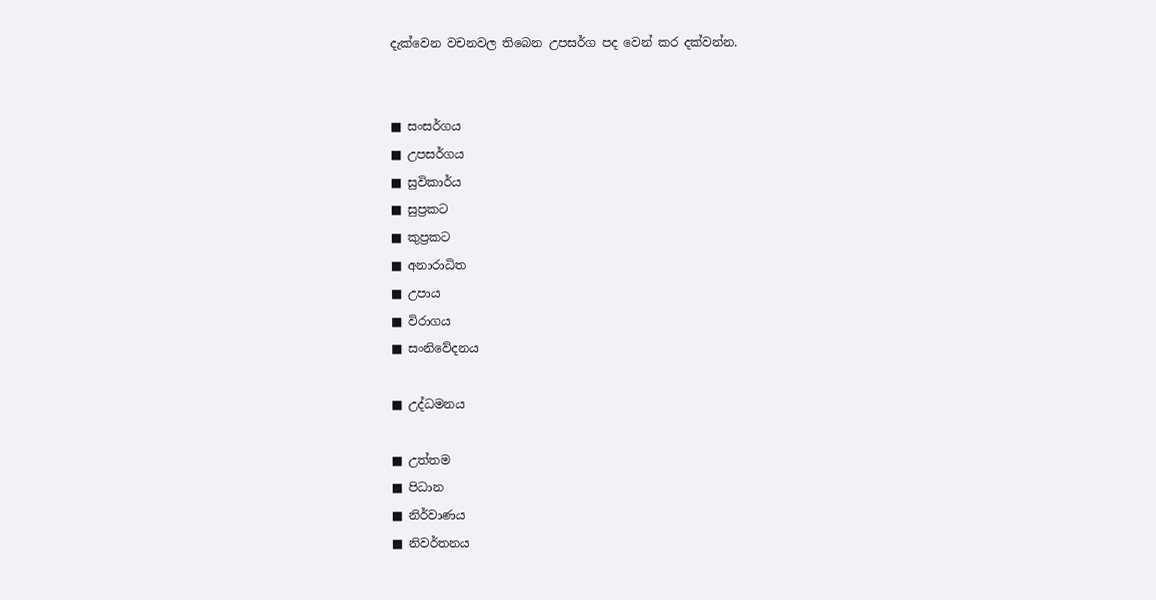දැක්වෙන වචනවල තිබෙන උපසර්ග පද වෙන් කර දක්වන්න.


■ සංසර්ගය
■ උපසර්ගය
■ සුවිකාර්ය
■ සුප්‍රකට
■ කුප්‍රකට
■ අනාරාධිත
■ උපාය
■ විරාගය
■ සංනිවේදනය

■ උද්ධමනය

■ උත්තම
■ පිධාන
■ නිර්වාණය
■ නිවර්තනය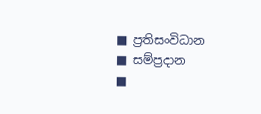■ ප්‍රතිසංවිධාන
■ සම්ප්‍රදාන
■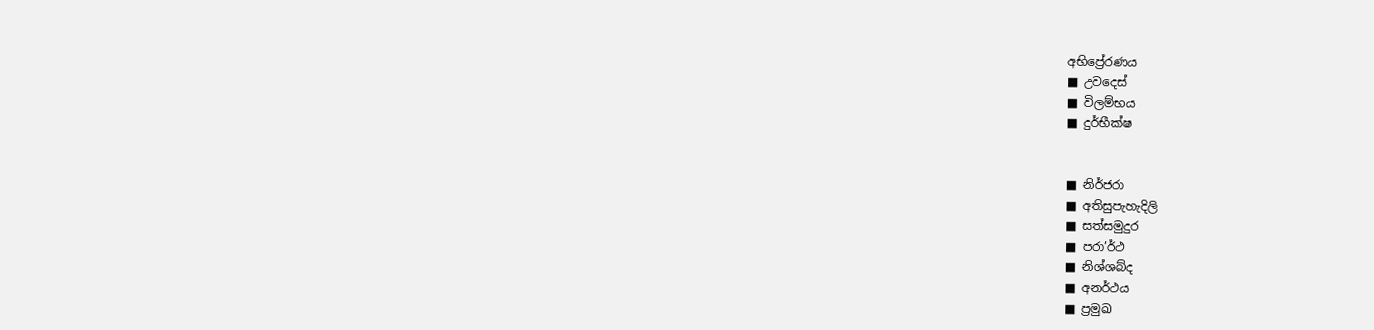අභිප්‍රේරණය
■ උවදෙස්
■ විලම්භය
■ දුර්භීක්ෂ


■ නිර්ජරා
■ අතිසුපැහැදිලි
■ සත්සමුදුර
■ පරා’ර්ථ
■ නිශ්ශබ්ද
■ අනර්ථය
■ ප්‍රමුඛ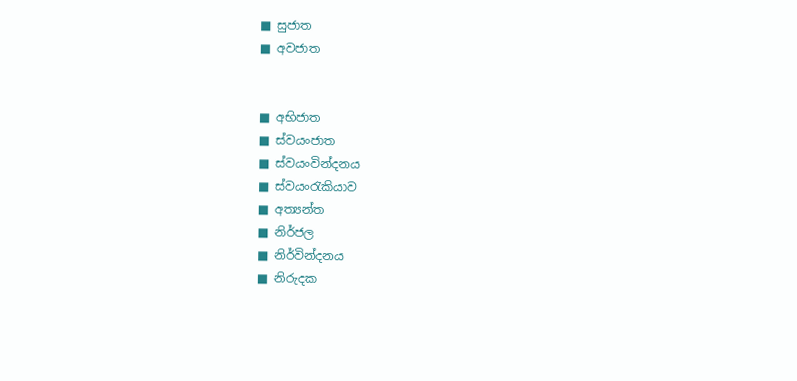■ සුජාත
■ අවජාත


■ අභිජාත
■ ස්වයංජාත
■ ස්වයංවින්දනය
■ ස්වයංරැකියාව
■ අත්‍යන්ත
■ නිර්ජල
■ නිර්වින්දනය
■ නිරුදක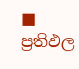■ ප්‍රතිඵල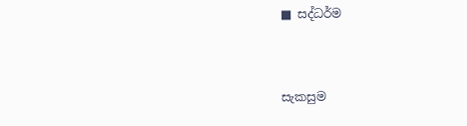■ සද්ධර්ම


සැකසුම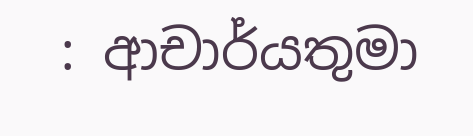: ආචාර්යතුමා